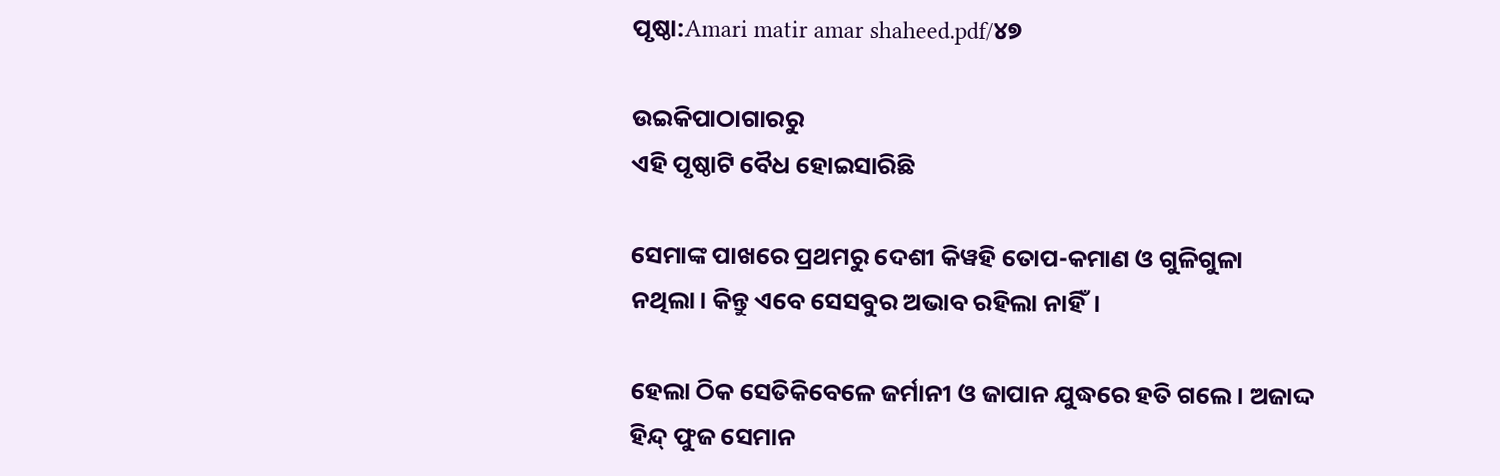ପୃଷ୍ଠା:Amari matir amar shaheed.pdf/୪୭

ଉଇକିପାଠାଗାର‌ରୁ
ଏହି ପୃଷ୍ଠାଟି ବୈଧ ହୋଇସାରିଛି

ସେମାଙ୍କ ପାଖରେ ପ୍ରଥମରୁ ଦେଶୀ କିୱହି ତୋପ-କମାଣ ଓ ଗୁଳିଗୁଳା ନଥିଲା। କିନ୍ତୁ ଏବେ ସେସବୁର ଅଭାବ ରହିଲା ନାହିଁ।

ହେଲା ଠିକ ସେତିକିବେଳେ ଜର୍ମାନୀ ଓ ଜାପାନ ଯୁଦ୍ଧରେ ହତି ଗଲେ। ଅଜାଦ୍ଦ ହିନ୍ଦ୍ ଫୁଜ ସେମାନ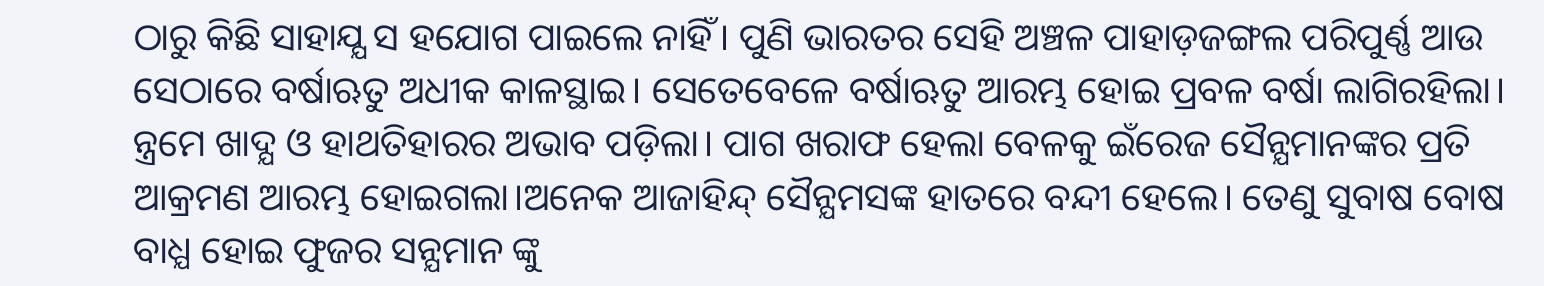ଠାରୁ କିଛି ସାହାଯ୍ଯ ସ ହଯୋଗ ପାଇଲେ ନାହିଁ। ପୁଣି ଭାରତର ସେହି ଅଞ୍ଚଳ ପାହାଡ଼ଜଙ୍ଗଲ ପରିପୁର୍ଣ୍ଣ ଆଉ ସେଠାରେ ବର୍ଷାଋତୁ ଅଧୀକ କାଳସ୍ଥାଇ। ସେତେବେଳେ ବର୍ଷାଋତୁ ଆରମ୍ଭ ହୋଇ ପ୍ରବଳ ବର୍ଷା ଲାଗିରହିଲା। ନ୍ତ୍ରମେ ଖାଦ୍ଯ ଓ ହାଥତିହାରର ଅଭାବ ପଡ଼ିଲା। ପାଗ ଖରାଫ ହେଲା ବେଳକୁ ଇଁରେଜ ସୈନ୍ଯମାନଙ୍କର ପ୍ରତି ଆକ୍ରମଣ ଆରମ୍ଭ ହୋଇଗଲା।ଅନେକ ଆଜାହିନ୍ଦ୍ ସୈନ୍ଯମସଙ୍କ ହାତରେ ବନ୍ଦୀ ହେଲେ। ତେଣୁ ସୁବାଷ ବୋଷ ବାଧ୍ଯ ହୋଇ ଫୁଜର ସନ୍ଯମାନ ଙ୍କୁ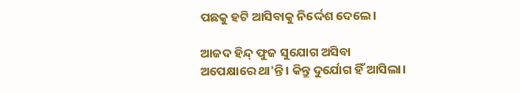ପଛକୁ ହଟି ଆସିବାକୁ ନିର୍ଦ୍ଦେଶ ଦେଲେ।

ଆଜଦ ହିନ୍ଦ୍ ଫୁଜ ସୁଯୋଗ ଅସିବା ଅପେକ୍ଷାରେ ଥା'ନ୍ତି। କିନ୍ତୁ ଦୁର୍ଯୋଗ ହିଁ ଆସିଲା।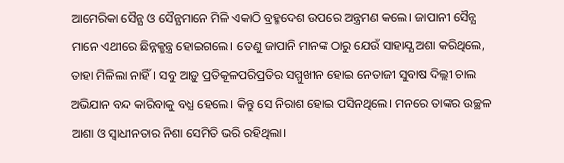ଆମେରିକା ସୈନ୍ଯ ଓ ସୈନ୍ଯମାନେ ମିଳି ଏକାଠି ବ୍ରହ୍ମଦେଶ ଉପରେ ଅନ୍ତ୍ରମଣ କଲେ। ଜାପାନୀ ସୈନ୍ଯ ମାନେ ଏଥୀରେ ଛିନ୍ନକ୍ଛନ୍ତ୍ର ହୋଇଗଲେ। ତେଣୁ ଜାପାନି ମାନଙ୍କ ଠାରୁ ଯେଉଁ ସାହାଯ୍ଯ ଅଶା କରିଥିଲେ, ତାହା ମିଳିଲା ନାହିଁ। ସବୁ ଆଡ଼ୁ ପ୍ରତିକୂଳପରିପ୍ରତିର ସମ୍ମୁଖୀନ ହୋଇ ନେତାଜୀ ସୁବାଷ ଦିଲ୍ଲୀ ଚାଲ ଅଭିଯାନ ବନ୍ଦ କାରିବାକୁ ବଧ୍ଯ ହେଲେ। କିନ୍ତୁ ସେ ନିରାଶ ହୋଇ ପସିନଥିଲେ। ମନରେ ତାଙ୍କର ଉଚ୍ଛଳ ଆଶା ଓ ସ୍ୱାଧୀନତାର ନିଶା ସେମିତି ଭରି ରହିଥିଲା।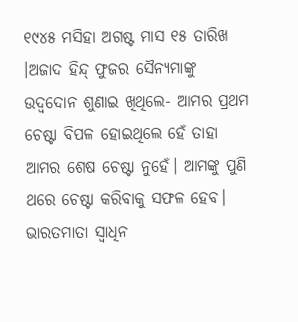୧୯୪୫ ମସିହା ଅଗଷ୍ଟ ମାସ ୧୫ ତାରିଖ ।ଅଜାଦ ହିନ୍ଦ୍ ଫୁଜର ସୈନ୍ଯମାଙ୍କୁ ଉଦ୍ବଦୋନ ଶୁଣାଇ ଖିଥିଲେ- ଆମର ପ୍ରଥମ ଚେଷ୍ଟା ବିପଳ ହୋଇଥିଲେ ହେଁ ତାହା ଆମର ଶେଷ ଚେଷ୍ଟା ନୁହେଁ। ଆମଙ୍କୁ ପୁଣି ଥରେ ଚେଷ୍ଟା କରିବାକୁ ସଫଳ ହେବ। ଭାରତମାତା ସ୍ୱାଧିନ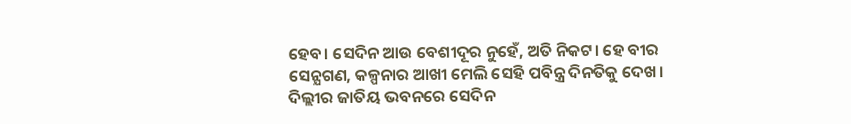ହେବ। ସେଦିନ ଆଉ ବେଶୀଦୂର ନୁହେଁ, ଅତି ନିକଟ। ହେ ବୀର ସେନ୍ଯଗଣ, କଳ୍ପନାର ଆଖୀ ମେଲି ସେହି ପବିନ୍ତ୍ର ଦିନତିକୁ ଦେଖ। ଦିଲ୍ଲୀର ଜାତିୟ ଭବନରେ ସେଦିନ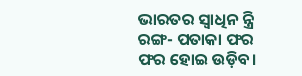ଭାରତର ସ୍ୱାଧିନ ନ୍ତ୍ରି ରଙ୍ଗ- ପତାକା ଫର ଫର ହୋଇ ଉଡ଼ିବ।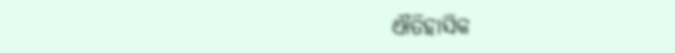ଐତିହାସିକ